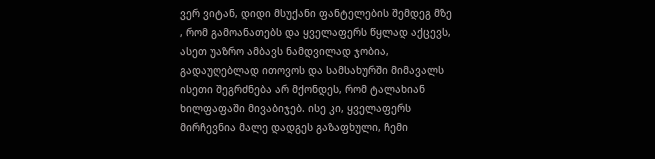ვერ ვიტან, დიდი მსუქანი ფანტელების შემდეგ მზე , რომ გამოანათებს და ყველაფერს წყლად აქცევს, ასეთ უაზრო ამბავს ნამდვილად ჯობია, გადაუღებლად ითოვოს და სამსახურში მიმავალს ისეთი შეგრძნება არ მქონდეს, რომ ტალახიან ხილფაფაში მივაბიჯებ. ისე კი, ყველაფერს მირჩევნია მალე დადგეს გაზაფხული, ჩემი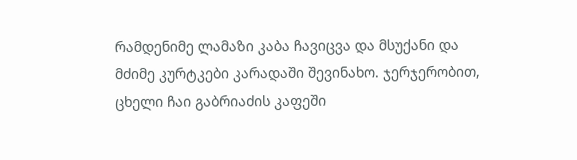რამდენიმე ლამაზი კაბა ჩავიცვა და მსუქანი და მძიმე კურტკები კარადაში შევინახო. ჯერჯერობით, ცხელი ჩაი გაბრიაძის კაფეში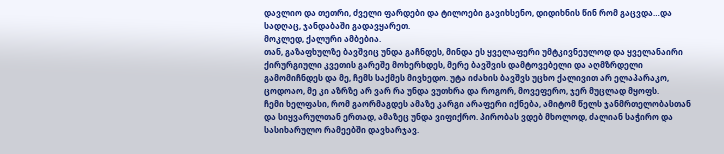დავლიო და თეთრი, ძველი ფარდები და ტილოები გავიხსენო, დიდიხნის წინ რომ გაცვდა…და სადღაც, ჯანდაბაში გადავყარეთ.
მოკლედ, ქალური ამბებია.
თან, გაზაფხულზე ბავშვიც უნდა გაჩნდეს, მინდა ეს ყველაფერი უმტკივნეულოდ და ყველანაირი ქირურგიული კვეთის გარეშე მოხერხდეს, მერე ბავშვის დამტოვებელი და აღმზრდელი გამომიჩნდეს და მე, ჩემს საქმეს მივხედო. უტა იძახის ბავშვს უცხო ქალივით არ ელაპარაკო, ცოდოაო, მე კი აზრზე არ ვარ რა უნდა ვუთხრა და როგორ, მოვეფერო, ჯერ მუცლად მყოფს.
ჩემი ხელფასი, რომ გაორმაგდეს ამაზე კარგი არაფერი იქნება, ამიტომ წელს ჯანმრთელობასთან და სიყვარულთან ერთად, ამაზეც უნდა ვიფიქრო. პირობას ვდებ მხოლოდ, ძალიან საჭირო და სასიხარულო რამეებში დავხარჯავ.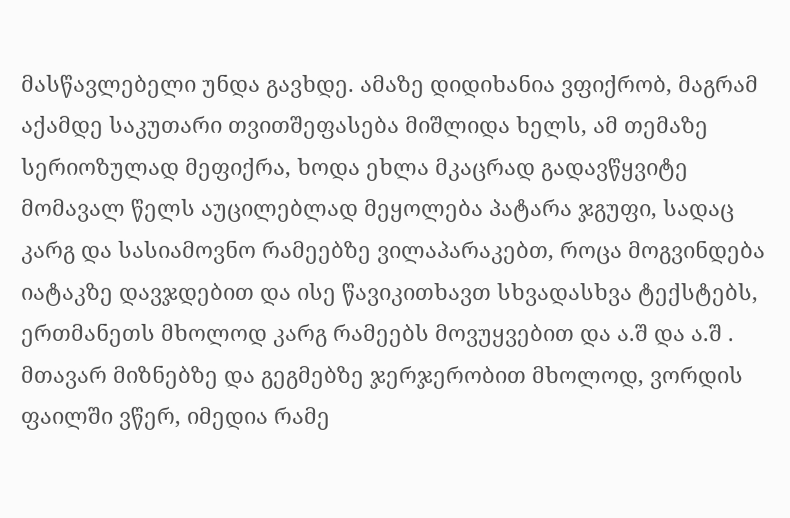მასწავლებელი უნდა გავხდე. ამაზე დიდიხანია ვფიქრობ, მაგრამ აქამდე საკუთარი თვითშეფასება მიშლიდა ხელს, ამ თემაზე სერიოზულად მეფიქრა, ხოდა ეხლა მკაცრად გადავწყვიტე მომავალ წელს აუცილებლად მეყოლება პატარა ჯგუფი, სადაც კარგ და სასიამოვნო რამეებზე ვილაპარაკებთ, როცა მოგვინდება იატაკზე დავჯდებით და ისე წავიკითხავთ სხვადასხვა ტექსტებს, ერთმანეთს მხოლოდ კარგ რამეებს მოვუყვებით და ა.შ და ა.შ . მთავარ მიზნებზე და გეგმებზე ჯერჯერობით მხოლოდ, ვორდის ფაილში ვწერ, იმედია რამე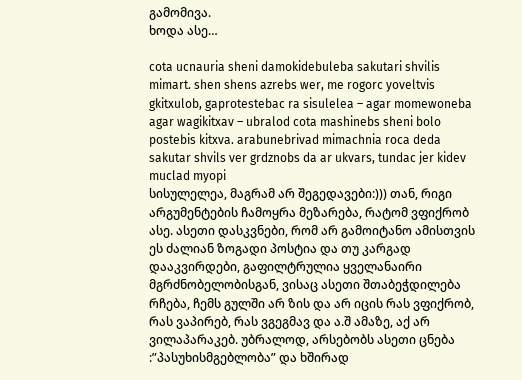გამომივა.
ხოდა ასე…

cota ucnauria sheni damokidebuleba sakutari shvilis mimart. shen shens azrebs wer, me rogorc yoveltvis gkitxulob, gaprotestebac ra sisulelea – agar momewoneba agar wagikitxav – ubralod cota mashinebs sheni bolo postebis kitxva. arabunebrivad mimachnia roca deda sakutar shvils ver grdznobs da ar ukvars, tundac jer kidev muclad myopi
სისულელეა, მაგრამ არ შეგედავები:))) თან, რიგი არგუმენტების ჩამოყრა მეზარება, რატომ ვფიქრობ ასე. ასეთი დასკვნები, რომ არ გამოიტანო ამისთვის ეს ძალიან ზოგადი პოსტია და თუ კარგად დააკვირდები, გაფილტრულია ყველანაირი მგრძნობელობისგან, ვისაც ასეთი შთაბეჭდილება რჩება, ჩემს გულში არ ზის და არ იცის რას ვფიქრობ, რას ვაპირებ, რას ვგეგმავ და ა.შ ამაზე, აქ არ ვილაპარაკებ. უბრალოდ, არსებობს ასეთი ცნება :”პასუხისმგებლობა” და ხშირად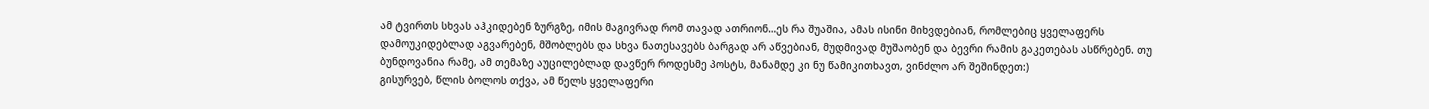ამ ტვირთს სხვას აჰკიდებენ ზურგზე, იმის მაგივრად რომ თავად ათრიონ…ეს რა შუაშია, ამას ისინი მიხვდებიან, რომლებიც ყველაფერს დამოუკიდებლად აგვარებენ, მშობლებს და სხვა ნათესავებს ბარგად არ აწვებიან, მუდმივად მუშაობენ და ბევრი რამის გაკეთებას ასწრებენ. თუ ბუნდოვანია რამე, ამ თემაზე აუცილებლად დავწერ როდესმე პოსტს, მანამდე კი ნუ წამიკითხავთ, ვინძლო არ შეშინდეთ:)
გისურვებ, წლის ბოლოს თქვა, ამ წელს ყველაფერი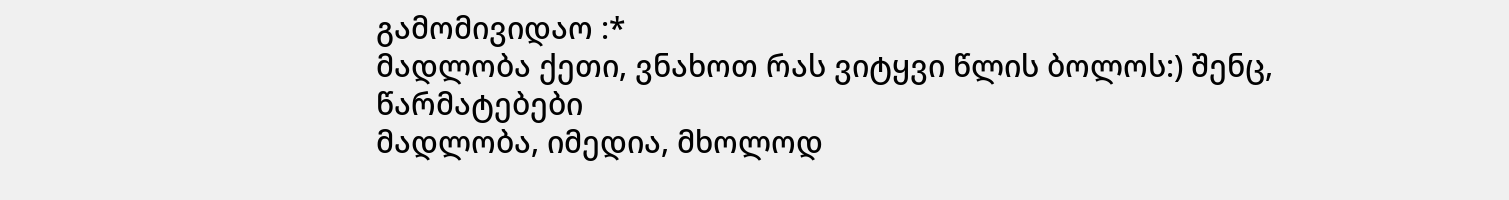გამომივიდაო :*
მადლობა ქეთი, ვნახოთ რას ვიტყვი წლის ბოლოს:) შენც, წარმატებები
მადლობა, იმედია, მხოლოდ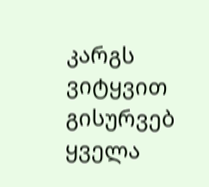კარგს ვიტყვით
გისურვებ ყველა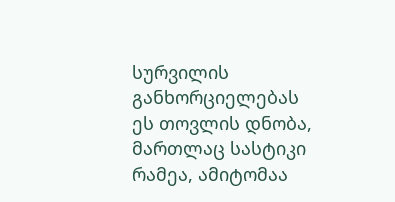სურვილის განხორციელებას
ეს თოვლის დნობა, მართლაც სასტიკი რამეა, ამიტომაა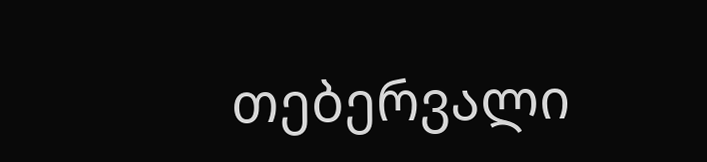თებერვალი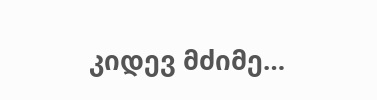კიდევ მძიმე…